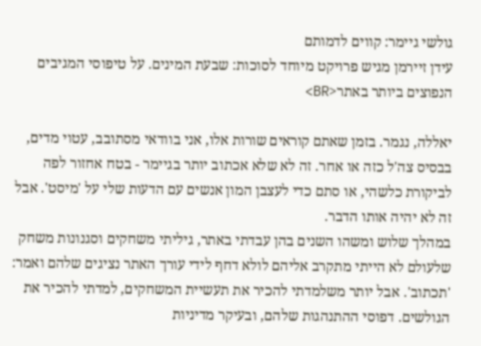גולשי גיימר: קווים לדמותם
עידן זיירמן מגיש פרויקט מיוחד לסוכות: שבעת המינים. על טיפוסי המגיבים הנפוצים ביותר באתר<BR>

יאללה, נגמר. בזמן שאתם קוראים שורות אלו, אני בוודאי מסתובב, עטוי מדים, בבסיס צה'ל כזה או אחר. זה לא שלא אכתוב יותר בגיימר - בטח אחזור לפה לביקורת כלשהי, או סתם כדי לעצבן המון אנשים עם הדעות שלי על 'מיסט'. אבל זה לא יהיה אותו הדבר.
במהלך שלוש ומשהו השנים בהן עבדתי באתר, גיליתי משחקים וסגנונות משחק שלעולם לא הייתי מתקרב אליהם לולא דחף לידי עורך האתר נציגים שלהם ואמר: 'תכתוב'. אבל יותר משלמדתי להכיר את תעשיית המשחקים, למדתי להכיר את הגולשים. דפוסי ההתנהגות שלהם, ובעיקר מדיניות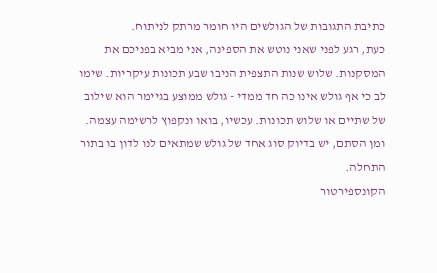כתיבת התגובות של הגולשים היו חומר מרתק לניתוח.
כעת, רגע לפני שאני נוטש את הספינה, אני מביא בפניכם את המסקנות. שלוש שנות התצפית הניבו שבע תכונות עיקריות. שימו לב כי אף גולש אינו כה חד ממדי - גולש ממוצע בגיימר הוא שילוב של שתיים או שלוש תכונות. עכשיו, בואו ונקפוץ לרשימה עצמה. ומן הסתם, יש בדיוק סוג אחד של גולש שמתאים לנו לדון בו בתור התחלה.
הקונספירטור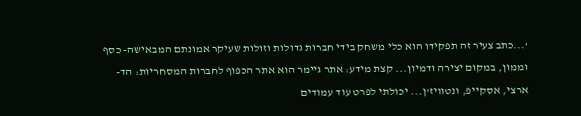'...כתב צעיר זה תפקידו הוא כלי משחק בידי חברות גדולות וזולות שעיקר אמונתם המבאישה- כסף וממון, במקום יצירה ודמיון... קצת מידע: אתר גיימר הוא אתר הכפוף לחברות המסחריות: הד-ארצי, אסקייפ, ונטוויז'ן... יכולתי לפרט עוד עמודים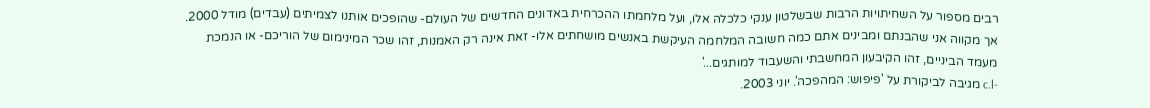רבים מספור על השחיתויות הרבות שבשלטון ענקי כלכלה אלו, ועל מלחמתו ההכרחית באדונים החדשים של העולם- שהופכים אותנו לצמיתים (עבדים) מודל 2000. אך מקווה אני שהבנתם ומבינים אתם כמה חשובה המלחמה העיקשת באנשים מושחתים אלו- זאת אינה רק האמנות, זהו שכר המינימום של הוריכם- או הנמכת מעמד הביניים, זהו הקיבעון המחשבתי והשעבוד למותגים...'
-c.l מגיבה לביקורת על 'פיפוש: המהפכה'. יוני 2003.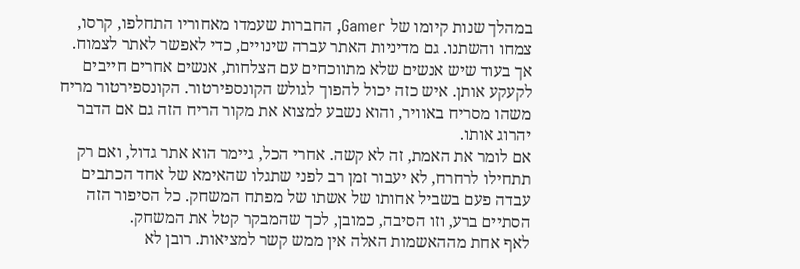במהלך שנות קיומו של Gamer, החברות שעמדו מאחוריו התחלפו, קרסו, צמחו והשתנו. גם מדיניות האתר עברה שינויים, כדי לאפשר לאתר לצמוח. אך בעוד שיש אנשים שלא מתווכחים עם הצלחות, אנשים אחרים חייבים לקעקע אותן. איש כזה יכול להפוך לגולש הקונספירטור. הקונספירטור מריח משהו מסריח באוויר, והוא נשבע למצוא את מקור הריח הזה גם אם הדבר יהרוג אותו.
אם לומר את האמת, זה לא קשה. אחרי הכל, גיימר הוא אתר גדול, ואם רק תתחילו לרחרח, לא יעבור זמן רב לפני שתגלו שהאימא של אחד הכתבים עבדה פעם בשביל אחותו של אשתו של מפתח המשחק. כל הסיפור הזה הסתיים ברע, וזו הסיבה, כמובן, לכך שהמבקר קטל את המשחק.
לאף אחת מההאשמות האלה אין ממש קשר למציאות. רובן לא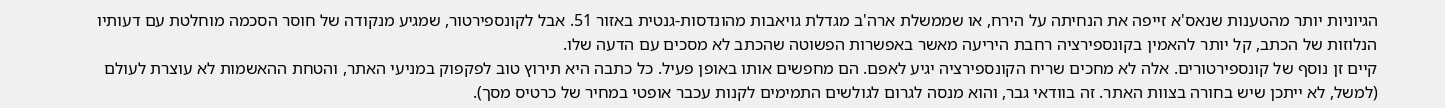הגיוניות יותר מהטענות שנאס'א זייפה את הנחיתה על הירח, או שממשלת ארה'ב מגדלת גויאבות מהונדסות-גנטית באזור 51. אבל לקונספירטור, שמגיע מנקודה של חוסר הסכמה מוחלטת עם דעותיו הנלוזות של הכתב, קל יותר להאמין בקונספירציה רחבת היריעה מאשר באפשרות הפשוטה שהכתב לא מסכים עם הדעה שלו.
קיים זן נוסף של קונספירטורים. אלה לא מחכים שריח הקונספירציה יגיע לאפם. הם מחפשים אותו באופן פעיל. כל כתבה היא תירוץ טוב לפקפוק במניעי האתר, והטחת ההאשמות לא עוצרת לעולם (למשל, לא ייתכן שיש בחורה בצוות האתר. זה בוודאי גבר, והוא מנסה לגרום לגולשים התמימים לקנות עכבר אופטי במחיר של כרטיס מסך).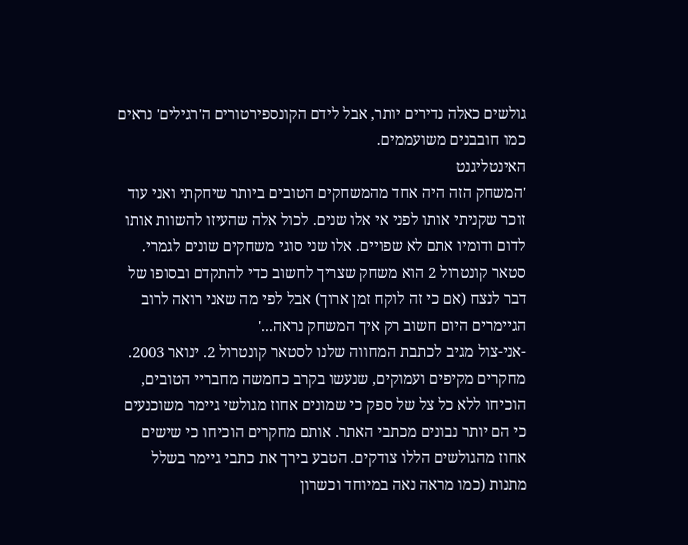גולשים כאלה נדירים יותר, אבל לידם הקונספירטורים ה'רגילים' נראים כמו חובבנים משועממים.
האינטליגנט
'המשחק הזה היה אחד מהמשחקים הטובים ביותר שיחקתי ואני עוד זוכר שקניתי אותו לפני אי אלו שנים. לכול אלה שהעיזו להשוות אותו לדום ודומיו אתם לא שפויים. אלו שני סוגי משחקים שונים לגמרי. סטאר קונטרול 2 הוא משחק שצריך לחשוב כדי להתקדם ובסופו של דבר לנצח (אם כי זה לוקח זמן ארוך) אבל לפי מה שאני רואה לרוב הגיימרים היום חשוב רק איך המשחק נראה...'
-אני-צול מגיב לכתבת המחווה שלנו לסטאר קונטרול 2. ינואר 2003.
מחקרים מקיפים ועמוקים, שנעשו בקרב כחמשה מחבריי הטובים, הוכיחו ללא כל צל של ספק כי שמונים אחוז מגולשי גיימר משוכנעים כי הם יותר נבונים מכתבי האתר. אותם מחקרים הוכיחו כי שישים אחוז מהגולשים הללו צודקים. הטבע בירך את כתבי גיימר בשלל מתנות (כמו מראה נאה במיוחד וכשרון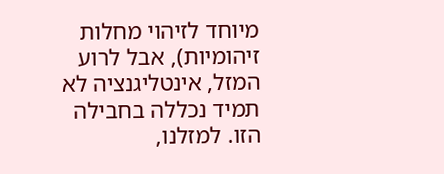מיוחד לזיהוי מחלות זיהומיות), אבל לרוע המזל, אינטליגנציה לא תמיד נכללה בחבילה הזו. למזלנו,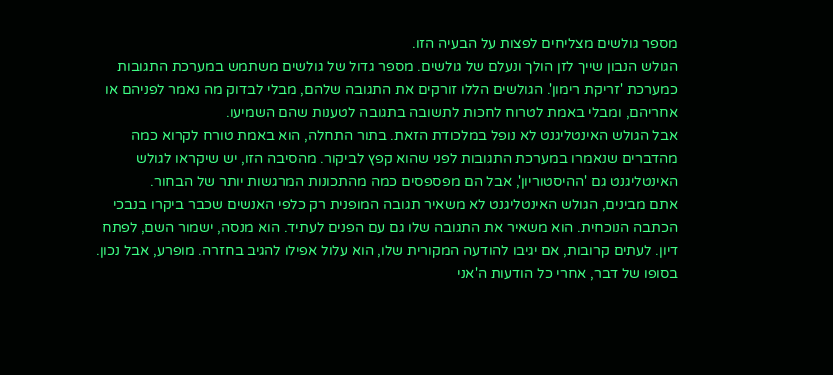מספר גולשים מצליחים לפצות על הבעיה הזו.
הגולש הנבון שייך לזן הולך ונעלם של גולשים. מספר גדול של גולשים משתמש במערכת התגובות כמערכת 'זריקת רימון'. הגולשים הללו זורקים את התגובה שלהם, מבלי לבדוק מה נאמר לפניהם או אחריהם, ומבלי באמת לטרוח לחכות לתשובה בתגובה לטענות שהם השמיעו.
אבל הגולש האינטליגנט לא נופל במלכודת הזאת. בתור התחלה, הוא באמת טורח לקרוא כמה מהדברים שנאמרו במערכת התגובות לפני שהוא קפץ לביקור. מהסיבה הזו, יש שיקראו לגולש האינטליגנט גם 'ההיסטוריון', אבל הם מפספסים כמה מהתכונות המרגשות יותר של הבחור.
אתם מבינים, הגולש האינטליגנט לא משאיר תגובה המופנית רק כלפי האנשים שכבר ביקרו בנבכי הכתבה הנוכחית. הוא משאיר את התגובה שלו גם עם הפנים לעתיד. הוא מנסה, ישמור השם, לפתח דיון. לעתים קרובות, אם יגיבו להודעה המקורית שלו, הוא עלול אפילו להגיב בחזרה. מופרע, אבל נכון.
בסופו של דבר, אחרי כל הודעות ה'אני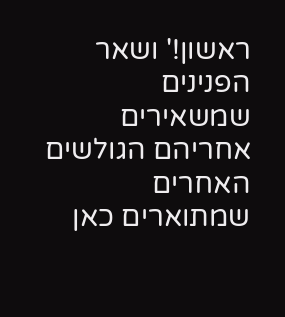ראשון!' ושאר הפנינים שמשאירים אחריהם הגולשים האחרים שמתוארים כאן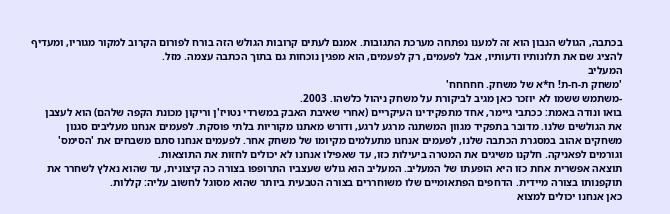בכתבה, הגולש הנבון הוא זה למענו נפתחה מערכת התגובות. אמנם לעתים קרובות הגולש הזה בורח לפורום הקרוב למקור מגוריו, ומעדיף להציג שם את תלונותיו ודעותיו, אבל לפעמים, רק לפעמים, הוא מפגין נוכחות גם בתוך הכתבה עצמה. מזל.
המעליב
'משחק ת-ח-ת! ח*א של משחק. חחחחח'
-משתמש ששמו לא יוזכר כאן מגיב לביקורת על משחק ניהול כלשהו. 2003.
בואו ונודה באמת: ככתבי גיימר, אחד מתפקידינו העיקריים (אחרי שאיבת האבק במשרדי נטויז'ן וריקון מכונת הקפה שלהם) הוא לעצבן את הגולשים שלנו. מדובר בתפקיד מגוון המשתנה מרגע לרגע, ודורש מאתנו מקוריות בלתי פוסקת. לפעמים אנחנו מעליבים סגנון משחקים אהוב במסגרת הכתבה שלנו, לפעמים אנחנו מתעלמים מקיומו של משחק אחר. לפעמים אנחנו סתם משבחים את 'הסימס' וגורמים לפאניקה. חלקנו משיגים את המטרה ביעילות כזו, עד שאפילו אנחנו לא יכולים לחזות את התוצאות.
תוצאה אפשרית אחת כזו היא הופעתו של המעליב. המעליב הוא גולש שעצביו התרופפו בצורה כה קיצונית, עד שהוא נאלץ לשחרר את תוקפנותו בצורה מיידית. הדחפים הפתאומיים שלו משוחררים בצורה הטבעית ביותר שהוא מסוגל לחשוב עליה: קללות.
כאן אנחנו יכולים למצוא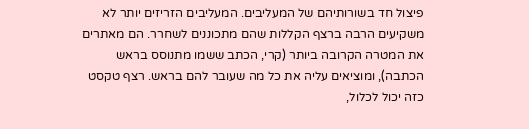פיצול חד בשורותיהם של המעליבים. המעליבים הזריזים יותר לא משקיעים הרבה ברצף הקללות שהם מתכוננים לשחרר. הם מאתרים את המטרה הקרובה ביותר (קרי, הכתב ששמו מתנוסס בראש הכתבה), ומוציאים עליה את כל מה שעובר להם בראש. רצף טקסט כזה יכול לכלול,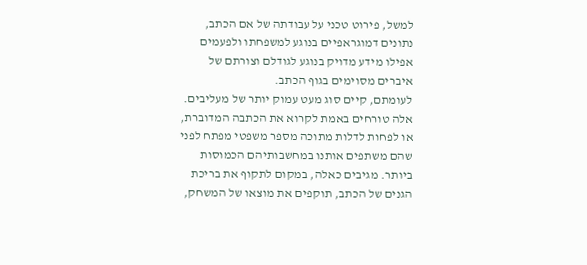למשל, פירוט טכני על עבודתה של אם הכתב, נתונים דמוגראפיים בנוגע למשפחתו ולפעמים אפילו מידע מדויק בנוגע לגודלם וצורתם של איברים מסוימים בגוף הכתב.
לעומתם, קיים סוג מעט עמוק יותר של מעליבים. אלה טורחים באמת לקרוא את הכתבה המדוברת, או לפחות לדלות מתוכה מספר משפטי מפתח לפני שהם משתפים אותנו במחשבותיהם הכמוסות ביותר. מגיבים כאלה, במקום לתקוף את בריכת הגנים של הכתב, תוקפים את מוצאו של המשחק,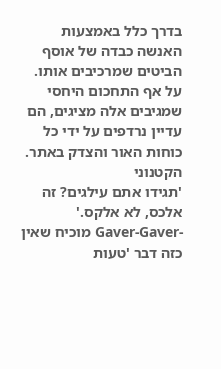בדרך כלל באמצעות האנשה כבדה של אוסף הביטים שמרכיבים אותו. על אף התחכום היחסי שמגיבים אלה מציגים, הם עדיין נרדפים על ידי כל כוחות האור והצדק באתר.
הקטנוני
'תגידו אתם עילגים? זה אלכס, לא אלקס.'
-Gaver-Gaver מוכיח שאין כזה דבר 'טעות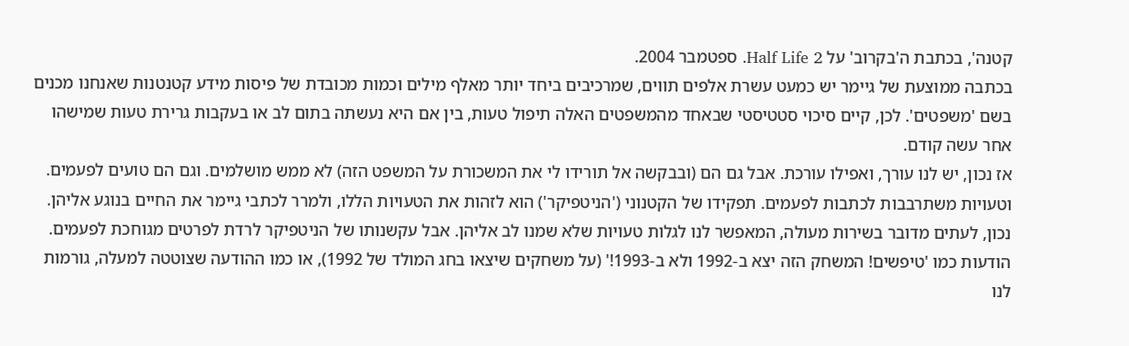קטנה', בכתבת ה'בקרוב' על Half Life 2. ספטמבר 2004.
בכתבה ממוצעת של גיימר יש כמעט עשרת אלפים תווים, שמרכיבים ביחד יותר מאלף מילים וכמות מכובדת של פיסות מידע קטנטנות שאנחנו מכנים בשם 'משפטים'. לכן, קיים סיכוי סטטיסטי שבאחד מהמשפטים האלה תיפול טעות, בין אם היא נעשתה בתום לב או בעקבות גרירת טעות שמישהו אחר עשה קודם.
אז נכון, יש לנו עורך, ואפילו עורכת. אבל גם הם (ובבקשה אל תורידו לי את המשכורת על המשפט הזה) לא ממש מושלמים. וגם הם טועים לפעמים. וטעויות משתרבבות לכתבות לפעמים. תפקידו של הקטנוני ('הניטפיקר') הוא לזהות את הטעויות הללו, ולמרר לכתבי גיימר את החיים בנוגע אליהן.
נכון, לעתים מדובר בשירות מעולה, המאפשר לנו לגלות טעויות שלא שמנו לב אליהן. אבל עקשנותו של הניטפיקר לרדת לפרטים מגוחכת לפעמים. הודעות כמו 'טיפשים! המשחק הזה יצא ב-1992 ולא ב-1993!' (על משחקים שיצאו בחג המולד של 1992), או כמו ההודעה שצוטטה למעלה, גורמות לנו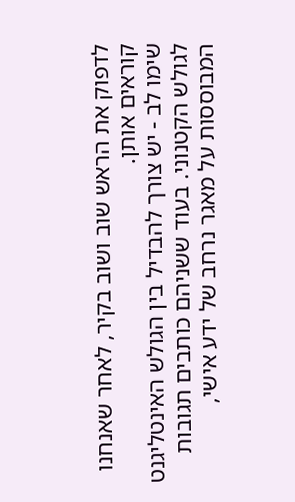לדפוק את הראש שוב ושוב בקיר, לאחר שאנחנו קוראים אותן.
שימו לב - יש צורך להבדיל בין הגולש האינטליגנט לגולש הקטנוני. בעוד ששניהם כותבים תגובות המבוססות על מאגר נרחב של ידע אישי,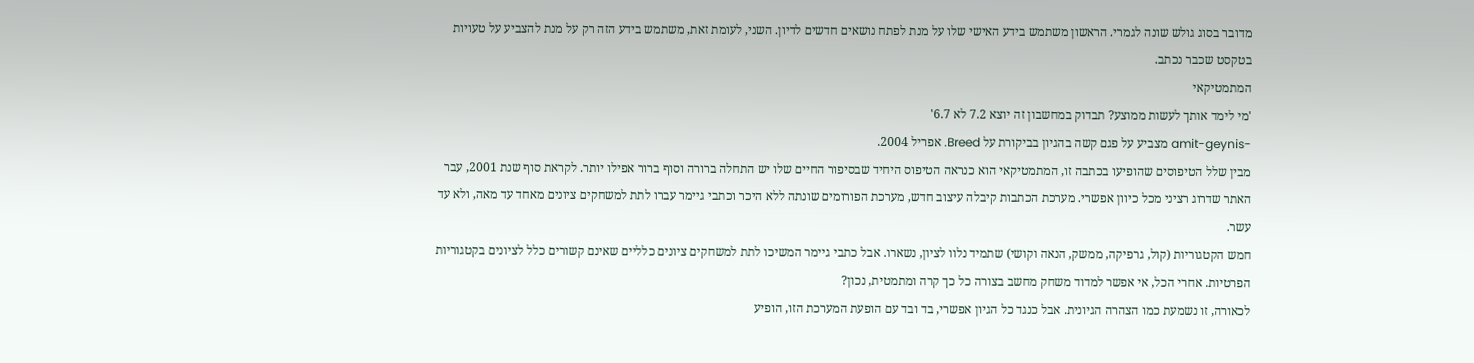מדובר בסוג גולש שונה לגמרי. הראשון משתמש בידע האישי שלו על מנת לפתח נושאים חדשים לדיון. השני, לעומת זאת, משתמש בידע הזה רק על מנת להצביע על טעויות בטקסט שכבר נכתב.
המתמטיקאי
'מי לימד אותך לעשות ממוצע? תבדוק במחשבון זה יוצא 7.2 לא 6.7'
-amit-geynis מצביע על פגם קשה בהגיון בביקורת על Breed. אפריל 2004.
מבין שלל הטיפוסים שהופיעו בכתבה זו, המתמטיקאי הוא כנראה הטיפוס היחיד שבסיפור החיים שלו יש התחלה ברורה וסוף ברור אפילו יותר. לקראת סוף שנת 2001, עבר האתר שדרוג רציני מכל כיוון אפשרי. מערכת הכתבות קיבלה עיצוב חדש, מערכת הפורומים שונתה ללא היכר וכתבי גיימר עברו לתת למשחקים ציונים מאחד עד מאה, ולא עד עשר.
חמש הקטגוריות (קול, גרפיקה, ממשק, הנאה וקושי) שתמיד נלוו לציון, נשארו. אבל כתבי גיימר המשיכו לתת למשחקים ציונים כלליים שאינם קשורים כלל לציונים בקטגוריות הפרטיות. אחרי הכל, אי אפשר למדוד משחק מחשב בצורה כל כך קרה ומתמטית, נכון?
לכאורה, זו נשמעת כמו הצהרה הגיונית. אבל כנגד כל הגיון אפשרי, בד ובד עם הופעת המערכת הזו, הופיע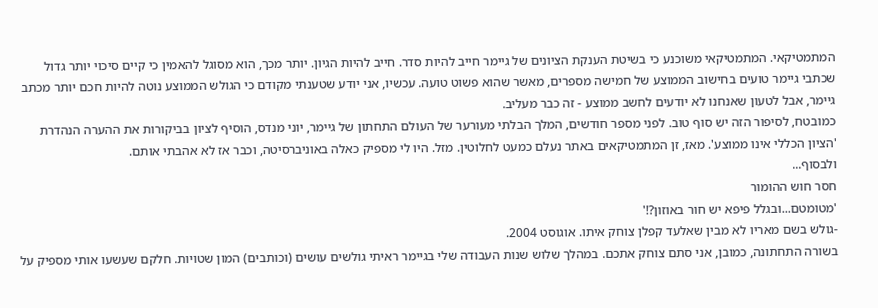המתמטיקאי. המתמטיקאי משוכנע כי בשיטת הענקת הציונים של גיימר חייב להיות סדר. חייב להיות הגיון. יותר מכך, הוא מסוגל להאמין כי קיים סיכוי יותר גדול שכתבי גיימר טועים בחישוב הממוצע של חמישה מספרים, מאשר שהוא פשוט טועה. עכשיו, אני יודע שטענתי מקודם כי הגולש הממוצע נוטה להיות חכם יותר מכתב גיימר, אבל לטעון שאנחנו לא יודעים לחשב ממוצע - זה כבר מעליב.
כמובטח, לסיפור הזה יש סוף טוב. לפני מספר חודשים, המלך הבלתי מעורער של העולם התחתון של גיימר, יוני מנדס, הוסיף לציון בביקורות את ההערה הנהדרת 'הציון הכללי אינו ממוצע'. מאז, זן המתמטיקאים באתר נעלם כמעט לחלוטין. מזל. היו לי מספיק כאלה באוניברסיטה, וכבר אז לא אהבתי אותם.
ולבסוף...
חסר חוש ההומור
'מטומטם...ובגלל פיפא יש חור באוזון?!'
-גולש בשם מאריו לא מבין שאלעד קפלן צוחק איתו. אוגוסט 2004.
בשורה התחתונה, כמובן, אני סתם צוחק אתכם. במהלך שלוש שנות העבודה שלי בגיימר ראיתי גולשים עושים (וכותבים) המון שטויות. חלקם שעשעו אותי מספיק על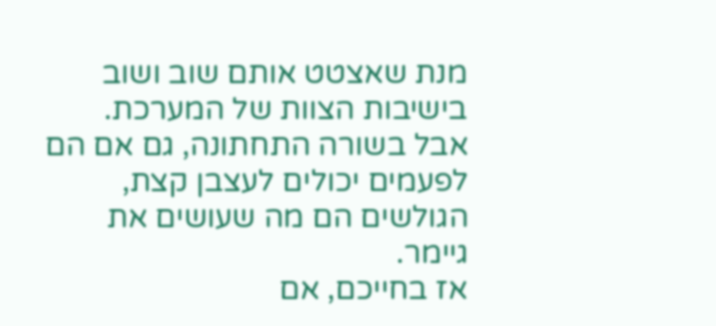מנת שאצטט אותם שוב ושוב בישיבות הצוות של המערכת. אבל בשורה התחתונה, גם אם הם לפעמים יכולים לעצבן קצת, הגולשים הם מה שעושים את גיימר.
אז בחייכם, אם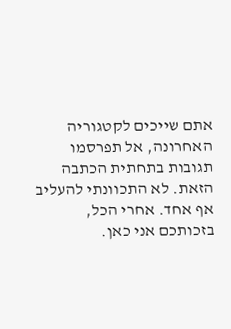אתם שייכים לקטגוריה האחרונה, אל תפרסמו תגובות בתחתית הכתבה הזאת. לא התכוונתי להעליב אף אחד. אחרי הכל, בזכותכם אני כאן.